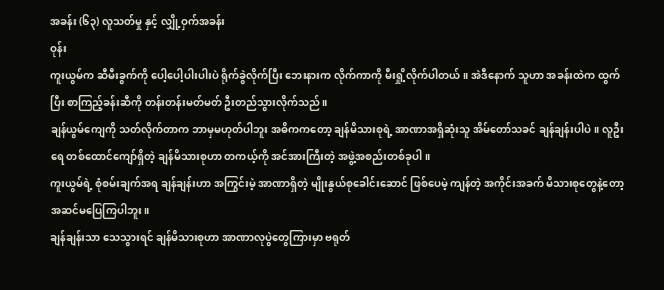အခန်း (၆၃) လူသတ်မှု နှင့် လျှို့ဝှက်အခန်း
ဝုန်း
ကူးယွမ်က ဆီမီးခွက်ကို ပေါ့ပေါ့ပါးပါးပဲ ရိုက်ခွဲလိုက်ပြီး ဘေးနားက လိုက်ကာကို မီးရှို့လိုက်ပါတယ်။ အဲဒီနောက် သူဟာ အခန်းထဲက ထွက်ပြီး စာကြည့်ခန်းဆီကို တန်းတန်းမတ်မတ် ဦးတည်သွားလိုက်သည်။
ချန်ယွမ်ကျေကို သတ်လိုက်တာက ဘာမှမဟုတ်ပါဘူး အဓိကကတော့ ချန်မိသားစုရဲ့ အာဏာအရှိဆုံးသူ အိမ်တော်သခင် ချန်ချန်းပါပဲ။ လူဦးရေ တစ်ထောင်ကျော်ရှိတဲ့ ချန်မိသားစုဟာ တကယ့်ကို အင်အားကြီးတဲ့ အဖွဲ့အစည်းတစ်ခုပါ။
ကူးယွမ်ရဲ့ စုံစမ်းချက်အရ ချန်ချန်းဟာ အကြွင်းမဲ့ အာဏာရှိတဲ့ မျိုးနွယ်စုခေါင်းဆောင် ဖြစ်ပေမဲ့ ကျန်တဲ့ အကိုင်းအခက် မိသားစုတွေနဲ့တော့ အဆင်မပြေကြပါဘူး။
ချန်ချန်းသာ သေသွားရင် ချန်မိသားစုဟာ အာဏာလုပွဲတွေကြားမှာ ဗရုတ်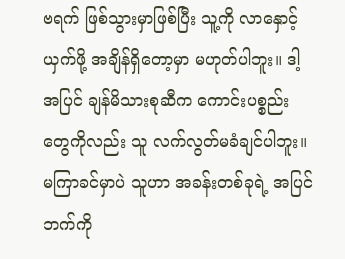ဗရက် ဖြစ်သွားမှာဖြစ်ပြီး သူ့ကို လာနှောင့်ယှက်ဖို့ အချိန်ရှိတော့မှာ မဟုတ်ပါဘူး။ ဒါ့အပြင် ချန်မိသားစုဆီက ကောင်းပစ္စည်းတွေကိုလည်း သူ လက်လွတ်မခံချင်ပါဘူး။
မကြာခင်မှာပဲ သူဟာ အခန်းတစ်ခုရဲ့ အပြင်ဘက်ကို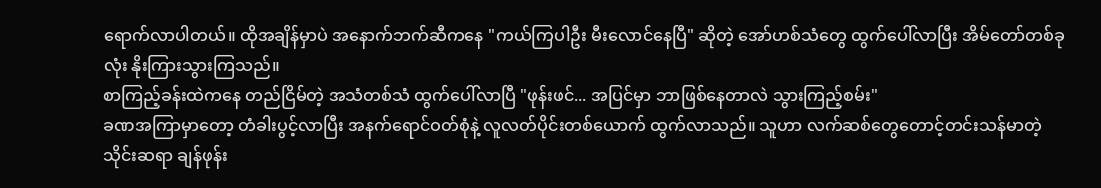ရောက်လာပါတယ်။ ထိုအချိန်မှာပဲ အနောက်ဘက်ဆီကနေ "ကယ်ကြပါဦး မီးလောင်နေပြီ" ဆိုတဲ့ အော်ဟစ်သံတွေ ထွက်ပေါ်လာပြီး အိမ်တော်တစ်ခုလုံး နိုးကြားသွားကြသည်။
စာကြည့်ခန်းထဲကနေ တည်ငြိမ်တဲ့ အသံတစ်သံ ထွက်ပေါ်လာပြီ "ဖုန်းဖင်... အပြင်မှာ ဘာဖြစ်နေတာလဲ သွားကြည့်စမ်း"
ခဏအကြာမှာတော့ တံခါးပွင့်လာပြီး အနက်ရောင်ဝတ်စုံနဲ့ လူလတ်ပိုင်းတစ်ယောက် ထွက်လာသည်။ သူဟာ လက်ဆစ်တွေတောင့်တင်းသန်မာတဲ့ သိုင်းဆရာ ချန်ဖုန်း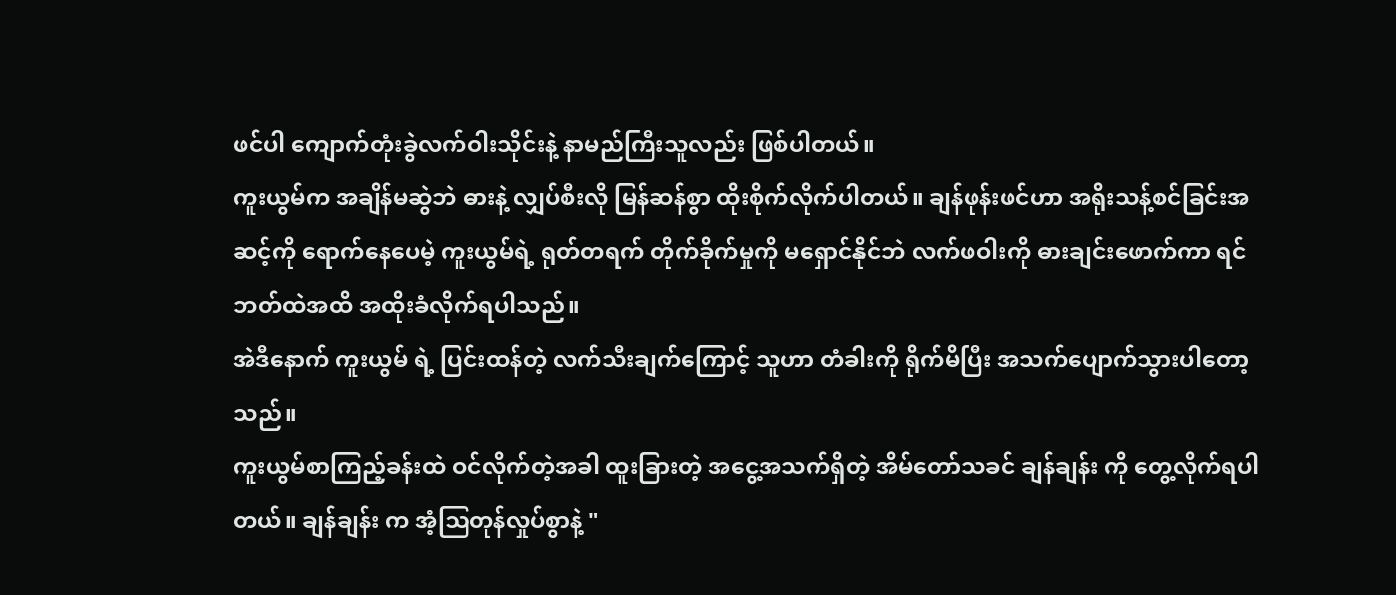ဖင်ပါ ကျောက်တုံးခွဲလက်ဝါးသိုင်းနဲ့ နာမည်ကြီးသူလည်း ဖြစ်ပါတယ်။
ကူးယွမ်က အချိန်မဆွဲဘဲ ဓားနဲ့ လျှပ်စီးလို မြန်ဆန်စွာ ထိုးစိုက်လိုက်ပါတယ်။ ချန်ဖုန်းဖင်ဟာ အရိုးသန့်စင်ခြင်းအဆင့်ကို ရောက်နေပေမဲ့ ကူးယွမ်ရဲ့ ရုတ်တရက် တိုက်ခိုက်မှုကို မရှောင်နိုင်ဘဲ လက်ဖဝါးကို ဓားချင်းဖောက်ကာ ရင်ဘတ်ထဲအထိ အထိုးခံလိုက်ရပါသည်။
အဲဒီနောက် ကူးယွမ် ရဲ့ ပြင်းထန်တဲ့ လက်သီးချက်ကြောင့် သူဟာ တံခါးကို ရိုက်မိပြီး အသက်ပျောက်သွားပါတော့သည်။
ကူးယွမ်စာကြည့်ခန်းထဲ ဝင်လိုက်တဲ့အခါ ထူးခြားတဲ့ အငွေ့အသက်ရှိတဲ့ အိမ်တော်သခင် ချန်ချန်း ကို တွေ့လိုက်ရပါတယ်။ ချန်ချန်း က အံ့ဩတုန်လှုပ်စွာနဲ့ "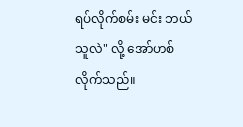ရပ်လိုက်စမ်း မင်း ဘယ်သူလဲ" လို့ အော်ဟစ်လိုက်သည်။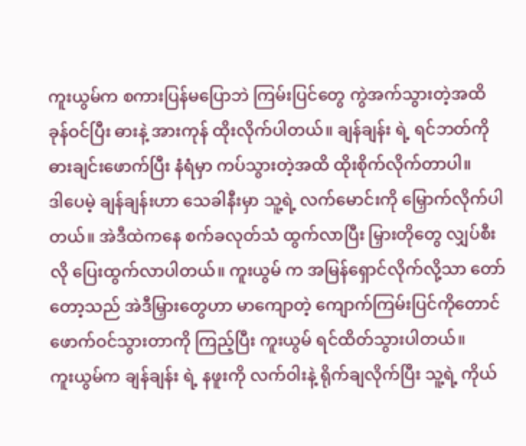ကူးယွမ်က စကားပြန်မပြောဘဲ ကြမ်းပြင်တွေ ကွဲအက်သွားတဲ့အထိ ခုန်ဝင်ပြီး ဓားနဲ့ အားကုန် ထိုးလိုက်ပါတယ်။ ချန်ချန်း ရဲ့ ရင်ဘတ်ကို ဓားချင်းဖောက်ပြီး နံရံမှာ ကပ်သွားတဲ့အထိ ထိုးစိုက်လိုက်တာပါ။
ဒါပေမဲ့ ချန်ချန်းဟာ သေခါနီးမှာ သူ့ရဲ့ လက်မောင်းကို မြှောက်လိုက်ပါတယ်။ အဲဒီထဲကနေ စက်ခလုတ်သံ ထွက်လာပြီး မြှားတိုတွေ လျှပ်စီးလို ပြေးထွက်လာပါတယ်။ ကူးယွမ် က အမြန်ရှောင်လိုက်လို့သာ တော်တော့သည် အဲဒီမြှားတွေဟာ မာကျောတဲ့ ကျောက်ကြမ်းပြင်ကိုတောင် ဖောက်ဝင်သွားတာကို ကြည့်ပြီး ကူးယွမ် ရင်ထိတ်သွားပါတယ်။
ကူးယွမ်က ချန်ချန်း ရဲ့ နဖူးကို လက်ဝါးနဲ့ ရိုက်ချလိုက်ပြီး သူ့ရဲ့ ကိုယ်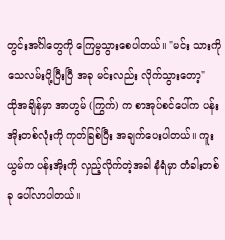တွင်းအင်္ဂါတွေကို ကြေမွသွားစေပါတယ်။ "မင်း သားကို သေလမ်းပို့ပြီးပြီ အခု မင်းလည်း လိုက်သွားတော့"
ထိုအချိန်မှာ အာဟွမ် (ကြွက်) က စာအုပ်စင်ပေါ်က ပန်းအိုးတစ်လုံးကို ကုတ်ခြစ်ပြီး အချက်ပေးပါတယ်။ ကူးယွမ်က ပန်းအိုးကို လှည့်လိုက်တဲ့အခါ နံရံမှာ တံခါးတစ်ခု ပေါ်လာပါတယ်။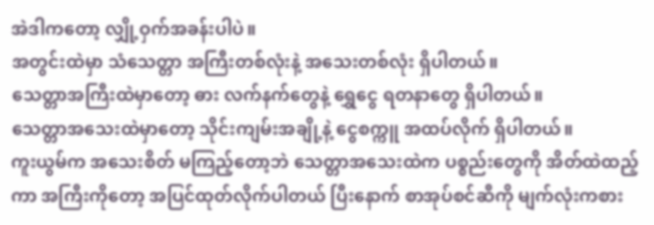အဲဒါကတော့ လျှို့ဝှက်အခန်းပါပဲ။
အတွင်းထဲမှာ သံသေတ္တာ အကြီးတစ်လုံးနဲ့ အသေးတစ်လုံး ရှိပါတယ်။
သေတ္တာအကြီးထဲမှာတော့ ဓား လက်နက်တွေနဲ့ ရွှေငွေ ရတနာတွေ ရှိပါတယ်။
သေတ္တာအသေးထဲမှာတော့ သိုင်းကျမ်းအချို့နဲ့ ငွေစက္ကူ အထပ်လိုက် ရှိပါတယ်။
ကူးယွမ်က အသေးစိတ် မကြည့်တော့ဘဲ သေတ္တာအသေးထဲက ပစ္စည်းတွေကို အိတ်ထဲထည့်ကာ အကြီးကိုတော့ အပြင်ထုတ်လိုက်ပါတယ် ပြီးနောက် စာအုပ်စင်ဆီကို မျက်လုံးကစား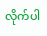လိုက်ပါ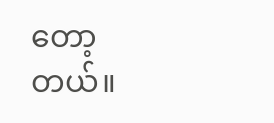တော့တယ်။